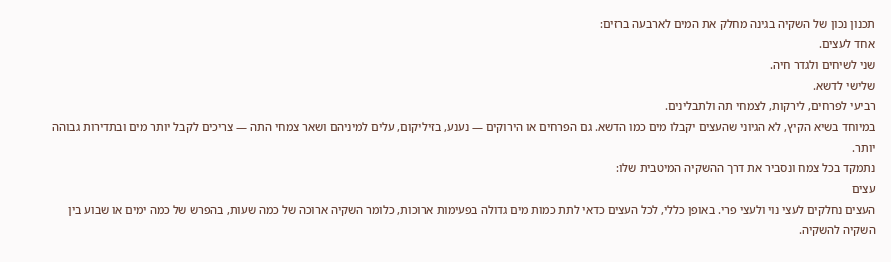תכנון נכון של השקיה בגינה מחלק את המים לארבעה ברזים:
אחד לעצים.
שני לשיחים ולגדר חיה.
שלישי לדשא.
רביעי לפרחים, לירקות, לצמחי תה ולתבלינים.
במיוחד בשיא הקיץ, לא הגיוני שהעצים יקבלו מים כמו הדשא. גם הפרחים או הירוקים — נענע, בזיליקום, עלים למיניהם ושאר צמחי התה — צריכים לקבל יותר מים ובתדירות גבוהה יותר.
נתמקד בכל צמח ונסביר את דרך ההשקיה המיטבית שלו:
עצים
העצים נחלקים לעצי נוי ולעצי פרי. באופן כללי, לכל העצים כדאי לתת כמות מים גדולה בפעימות ארוכות, כלומר השקיה ארוכה של כמה שעות, בהפרש של כמה ימים או שבוע בין השקיה להשקיה.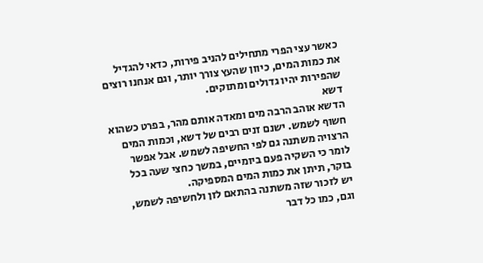כאשר עצי הפרי מתחילים להניב פירות, כדאי להגדיל את כמות המים, כיוון שהעץ צורך יותר, וגם אנחנו רוצים שהפירות יהיו גדולים ומתוקים.
דשא
הדשא אוהב הרבה מים ומאדה אותם מהר, בפרט כשהוא חשוף לשמש. ישנם זנים רבים של דשא, וכמות המים הרצויה משתנה גם לפי החשיפה לשמש. אבל אפשר לומר כי השקיה פעם ביומיים, במשך כחצי שעה בכל בוקר, תיתן את כמות המים המספיקה.
יש לזכור שזה משתנה בהתאם לזן ולחשיפה לשמש, וגם, כמו כל דבר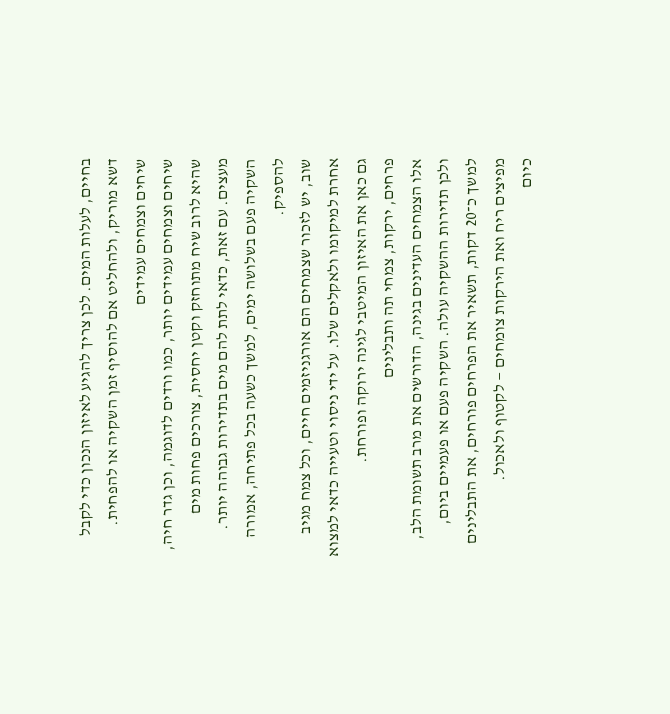בחיים, לעלות המים. לכן צריך להגיע לאיזון הנכון כדי לקבל דשא מוריק, ולהחליט אם להוסיף זמן השקיה או להפחית.
שיחים וצמחים עמידים
שיחים וצמחים עמידים יותר, כמו ורדים לדוגמה, וכן גדר חיה, שהיא לרוב שיח מתוחזק וקטן יחסית, צורכים פחות מים מעצים. עם זאת, כדאי לתת להם מים בתדירות גבוהה יותר. השקיה פעם בשלושה ימים, למשך כשעה בכל פתיחה, אמורה להספיק.
שוב, יש לזכור שצמחים הם אורגניזמים חיים, וכל צמח מגיב אחרת למיקומו ולאקלים שלו. על ידי ניסוי וטעייה כדאי למצוא גם כאן את האיזון המיטבי לגינה ירוקה ופורחת.
פרחים, ירקות, צמחי תה ותבלינים
אלו הצמחים העדינים בגינה, הדורשים את מרב תשומת הלב, ולכן תדירות ההשקיה עולה. השקיה פעם או פעמיים ביום, למשך כ־20 דקות, תשאיר את הפרחים פורחים, את התבלינים מפיצים ריח ואת הירקות צומחים — לקטוף ולאכול.
כיום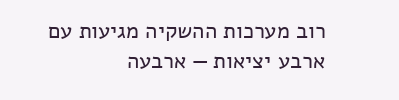רוב מערכות ההשקיה מגיעות עם ארבע יציאות — ארבעה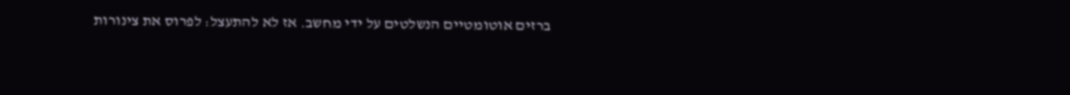ברזים אוטומטיים הנשלטים על ידי מחשב. אז לא להתעצל: לפרוס את צינורות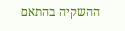ההשקיה בהתאם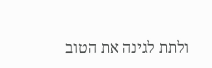ולתת לגינה את הטוב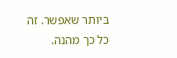ביותר שאפשר. זה כל כך מהנה.